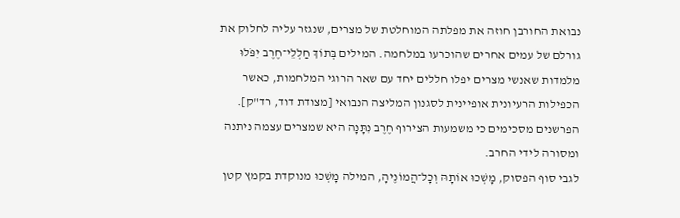נבואת החורבן חוזה את מפלתה המוחלטת של מצרים, שנגזר עליה לחלוק את גורלם של עמים אחרים שהוכרעו במלחמה. המילים בְּתוֹךְ חַלְלֵי־חֶרֶב יִפֹּלוּ מלמדות שאנשי מצרים יפלו חללים יחד עם שאר הרוגי המלחמות, כאשר הכפילות הרעיונית אופיינית לסגנון המליצה הנבואי [מצודת דוד, רד"ק].
הפרשנים מסכימים כי משמעות הצירוף חֶרֶב נִתָּנָה היא שמצרים עצמה ניתנה ומסורה לידי החרב.
לגבי סוף הפסוק, מָשְׁכוּ אוֹתָהּ וְכָל־הֲמוֹנֶיהָ, המילה מָשְׁכוּ מנוקדת בקמץ קטן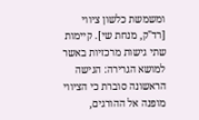ומשמשת כלשון ציווי [רד"ק, מנחת שי]. קיימות שתי גישות מרכזיות באשר למושא הגרירה: הגישה הראשונה סוברת כי הציווי מופנה אל ההורגים,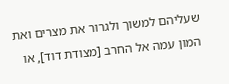שעליהם למשוך ולגרור את מצרים ואת המון עמה אל החרב [מצודת דוד], או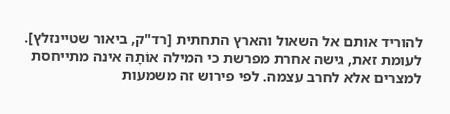להוריד אותם אל השאול והארץ התחתית [רד"ק, ביאור שטיינזלץ]. לעומת זאת, גישה אחרת מפרשת כי המילה אוֹתָהּ אינה מתייחסת למצרים אלא לחרב עצמה. לפי פירוש זה משמעות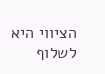הציווי היא לשלוף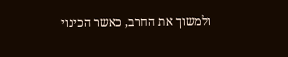ולמשוך את החרב, כאשר הכינוי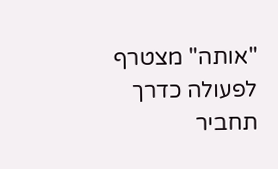"אותה" מצטרף לפעולה כדרך תחביר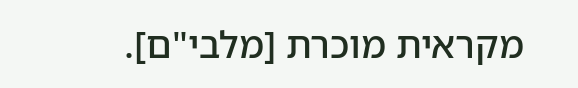מקראית מוכרת [מלבי"ם].